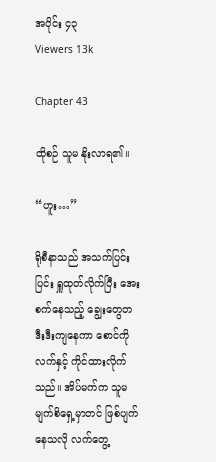အပိုင်း ၄၃
Viewers 13k

Chapter 43

ထိုစဉ် သူမ နိုးလာရ၏။

“ဟူး…”

ရိုစီနာသည် အသက်ပြင်းပြင်း ရှူထုတ်လိုက်ပြီး အေးစက်နေသည့် ချွေးတွေတဒီးဒီးကျနေကာ စောင်ကို လက်နှင့် ကိုင်ထားလိုက်သည်။ အိပ်မက်က သူမ မျက်စိရှေ့မှာတင် ဖြစ်ပျက်နေသလို လက်တွေ့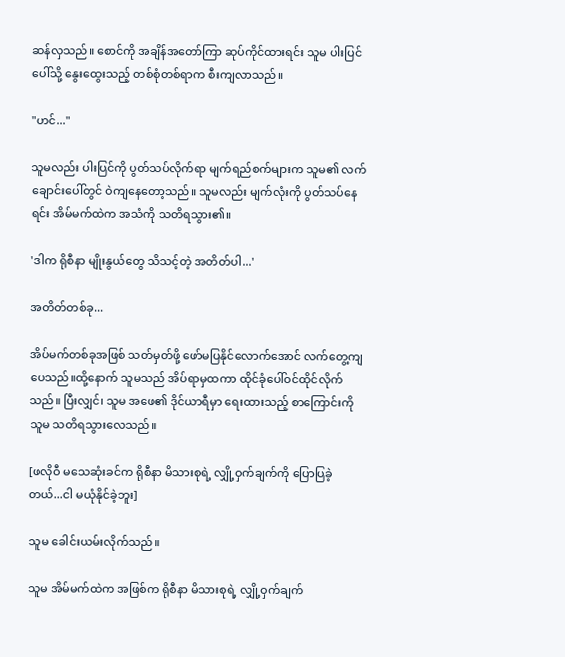ဆန်လှသည်။ စောင်ကို အချိန်အတော်ကြာ ဆုပ်ကိုင်ထားရင်း သူမ ပါးပြင်ပေါ်သို့ နွေးထွေးသည့် တစ်စုံတစ်ရာက စီးကျလာသည်။

"ဟင်..."

သူမလည်း ပါးပြင်ကို ပွတ်သပ်လိုက်ရာ မျက်ရည်စက်များက သူမ၏ လက်ချောင်းပေါ်တွင် ဝဲကျနေတော့သည်။ သူမလည်း မျက်လုံးကို ပွတ်သပ်နေရင်း အိမ်မက်ထဲက အသံကို သတိရသွား၏။

'ဒါက ရိုစီနာ မျိုးနွယ်တွေ သိသင့်တဲ့ အတိတ်ပါ...'

အတိတ်တစ်ခု...

အိပ်မက်တစ်ခုအဖြစ် သတ်မှတ်ဖို့ ဖော်မပြနိုင်လောက်အောင် လက်တွေ့ကျပေသည်။ထို့နောက် သူမသည် အိပ်ရာမှထကာ ထိုင်ခုံပေါ်ဝင်ထိုင်လိုက်သည်။ ပြီးလျှင်၊ သူမ အဖေ၏ ဒိုင်ယာရီမှာ ရေးထားသည့် စာကြောင်းကို သူမ သတိရသွားလေသည်။

[ဖလိုဝီ မသေဆုံးခင်က ရိုစီနာ မိသားစုရဲ့ လျှို့ဝှက်ချက်ကို ပြောပြခဲ့တယ်...ငါ မယုံနိုင်ခဲ့ဘူး]

သူမ ခေါင်းယမ်းလိုက်သည်။

သူမ အိမ်မက်ထဲက အဖြစ်က ရိုစီနာ မိသားစုရဲ့ လျှို့ဝှက်ချက်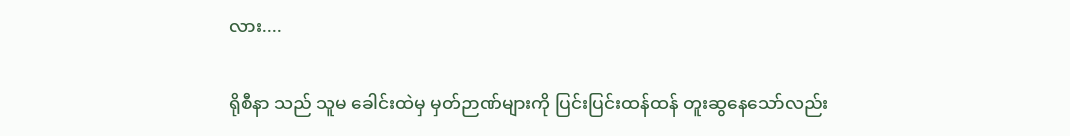လား....

ရိုစီနာ သည် သူမ ခေါင်းထဲမှ မှတ်ဉာဏ်များကို ပြင်းပြင်းထန်ထန် တူးဆွနေသော်လည်း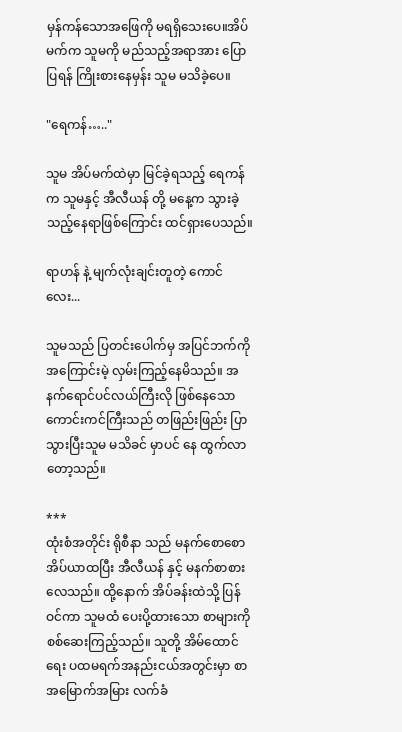မှန်ကန်သောအဖြေကို မရရှိသေးပေ။အိပ်မက်က သူမကို မည်သည့်အရာအား ပြောပြရန် ကြိုးစားနေမှန်း သူမ မသိခဲ့ပေ။

"ရေကန်….."

သူမ အိပ်မက်ထဲမှာ မြင်ခဲ့ရသည့် ရေကန်က သူမနှင့် အီလီယန် တို့ မနေ့က သွားခဲ့သည့်နေရာဖြစ်ကြောင်း ထင်ရှားပေသည်။

ရာဟန် နဲ့ မျက်လုံးချင်းတူတဲ့ ကောင်လေး...

သူမသည် ပြတင်းပေါက်မှ အပြင်ဘက်ကို အကြောင်းမဲ့ လှမ်းကြည့်နေမိသည်။ အနက်ရောင်ပင်လယ်ကြီးလို ဖြစ်နေသော ကောင်းကင်ကြီးသည် တဖြည်းဖြည်း ပြာသွားပြီးသူမ မသိခင် မှာပင် နေ ထွက်လာတော့သည်။

***
ထုံးစံအတိုင်း ရိုစီနာ သည် မနက်စောစော အိပ်ယာထပြီး အီလီယန် နှင့် မနက်စာစားလေသည်။ ထို့နောက် အိပ်ခန်းထဲသို့ ပြန်ဝင်ကာ သူမထံ ပေးပို့ထားသော စာများကို စစ်ဆေးကြည့်သည်။ သူတို့ အိမ်ထောင်ရေး ပထမရက်အနည်းငယ်အတွင်းမှာ စာအမြောက်အမြား လက်ခံ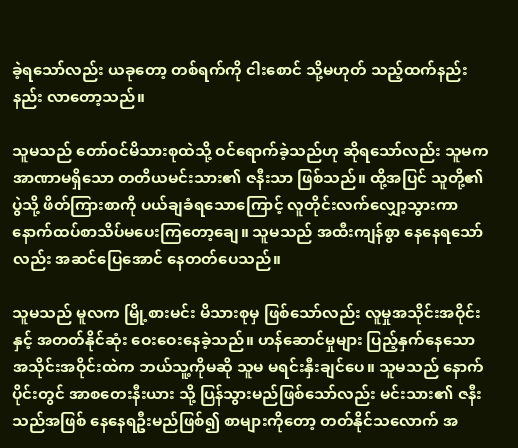ခဲ့ရသော်လည်း ယ‌ခုတော့ တစ်ရက်ကို ငါးစောင် သို့မဟုတ် သည့်ထက်နည်းနည်း လာတော့သည်။

သူမသည် တော်ဝင်မိသားစုထဲသို့ ဝင်ရောက်ခဲ့သည်ဟု ဆိုရသော်လည်း သူမက အာဏာမရှိသော တတိယမင်းသား၏ ဇနီးသာ ဖြစ်သည်။ ထို့အပြင် သူတို့၏ ပွဲသို့ ဖိတ်ကြားစာကို ပယ်ချခံရသောကြောင့် လူတိုင်းလက်လျှော့သွားကာ နောက်ထပ်စာသိပ်မပေးကြတော့ချေ။ သူမသည် အထီးကျန်စွာ နေနေရသော်လည်း အဆင်ပြေအောင် နေတတ်ပေသည်။

သူမသည် မူလက မြို့စားမင်း မိသားစုမှ ဖြစ်သော်လည်း လူမှုအသိုင်းအဝိုင်းနှင့် အတတ်နိုင်ဆုံး ဝေးဝေးနေခဲ့သည်။ ဟန်ဆောင်မှုများ ပြည့်နှက်နေသော အသိုင်းအဝိုင်းထဲက ဘယ်သူ့ကိုမဆို သူမ မရင်းနှီးချင်ပေ။ သူမသည် နောက်ပိုင်းတွင် အာစတေးနီးယား သို့ ပြန်သွားမည်ဖြစ်သော်လည်း မင်းသား၏ ဇနီးသည်အဖြစ် နေနေရဦးမည်ဖြစ်၍ စာများကိုတော့ တတ်နိုင်သလောက် အ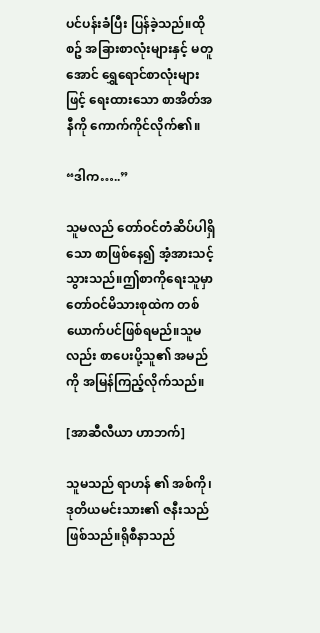ပင်ပန်းခံပြီး ပြန်ခဲ့သည်။ထိုစဥ် အခြားစာလုံးများနှင့် မတူအောင် ရွှေရောင်စာလုံးများဖြင့် ရေးထားသော စာအိတ်အနီကို ကောက်ကိုင်လိုက်၏။

“ဒါက…..”

သူမလည် တော်ဝင်တံဆိပ်ပါရှိသော စာဖြစ်နေ၍ အံ့အားသင့်သွားသည်။ဤစာကိုရေးသူမှာ တော်ဝင်မိသားစုထဲက တစ်ယောက်ပင်ဖြစ်ရမည်။သူမလည်း စာပေးပို့သူ၏ အမည်ကို အမြန်ကြည့်လိုက်သည်။

[အာဆီလီယာ ဟာဘက်]

သူမသည် ရာဟန် ၏ အစ်ကို၊ ဒုတိယမင်းသား၏ ဇနီးသည်ဖြစ်သည်။ရိုစီနာသည်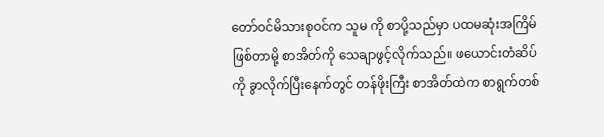တော်ဝင်မိသားစုဝင်က သူမ ကို စာပို့သည်မှာ ပထမဆုံးအကြိမ် ဖြစ်တာမို့ စာအိတ်ကို သေချာဖွင့်လိုက်သည်။ ဖယောင်းတံဆိပ်ကို ခွာလိုက်ပြီးနေက်တွင် တန်ဖိုးကြီး စာအိတ်ထဲက စာရွက်တစ်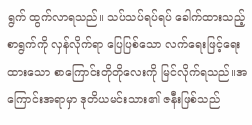ရွက် ထွက်လာရသည်။ သပ်သပ်ရပ်ရပ် ခေါက်ထားသည့် စာရွက်ကို လှန်လိုက်ရာ ပြေပြစ်သော လက်ရေးဖြင့်ရေးထားသော စာကြောင်းတိုတိုလေးကို မြင်လိုက်ရသည်။အကြောင်းအရာမှာ ဒုတိယမင်းသား၏ ဇနီးဖြစ်သည်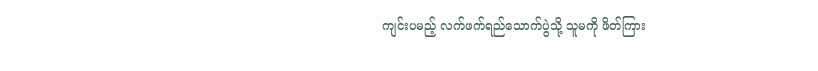ကျင်းပမည့် လက်ဖက်ရည်သောက်ပွဲသို့ သူမကို ဖိတ်ကြား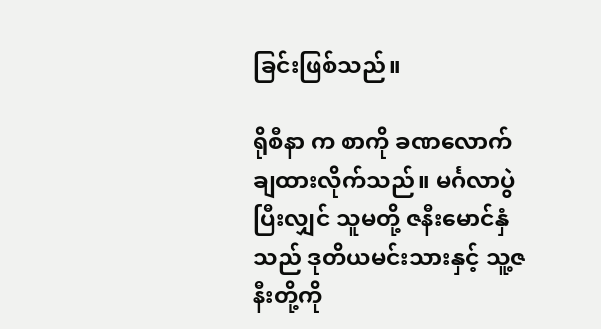ခြင်းဖြစ်သည်။

ရိုစီနာ က စာကို ခဏလောက် ချထားလိုက်သည်။ မင်္ဂလာပွဲပြီးလျှင် သူမတို့ ဇနီးမောင်နှံသည် ဒုတိယမင်းသားနှင့် သူ့ဇနီးတို့ကို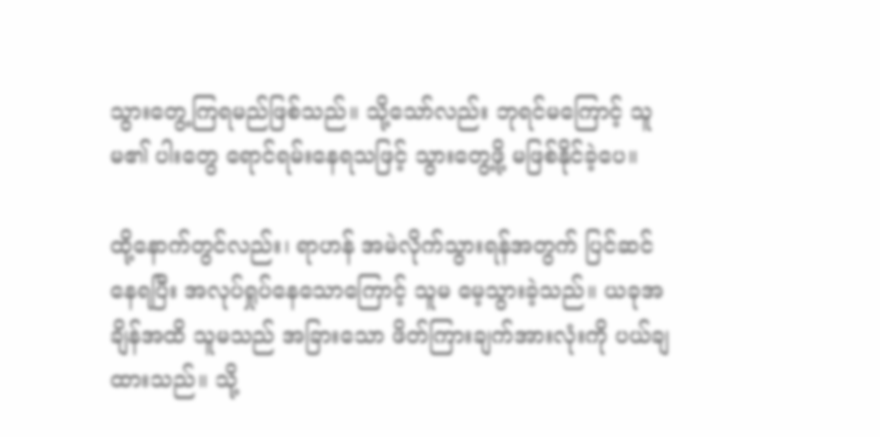သွားတွေ့ကြရမည်ဖြစ်သည်။ သို့သော်လည်း ဘုရင်မကြောင့် သူမ၏ ပါးတွေ ရောင်ရမ်းနေရသဖြင့် သွားတွေ့ဖို့ မဖြစ်နိုင်ခဲ့ပေ။

ထို့နောက်တွင်လည်း၊ ရာဟန် အမဲလိုက်သွားရန်အတွက် ပြင်ဆင်နေရပြီး အလုပ်ရှုပ်နေသောကြောင့် သူမ မေ့သွားခဲ့သည်။ ယခုအချိန်အထိ သူမသည် အခြားသော ဖိတ်ကြားချက်အားလုံးကို ပယ်ချထားသည်။ သို့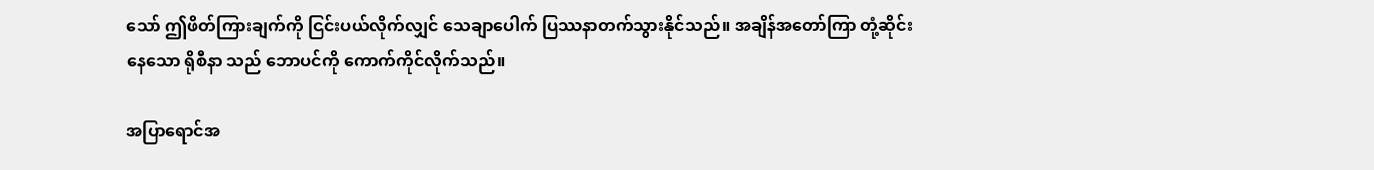သော် ဤဖိတ်ကြားချက်ကို ငြင်းပယ်လိုက်လျှင် သေချာပေါက် ပြဿနာတက်သွားနိုင်သည်။ အချိန်အတော်ကြာ တုံ့ဆိုင်းနေသော ရိုစီနာ သည် ဘောပင်ကို ကောက်ကိုင်လိုက်သည်။

အပြာရောင်အ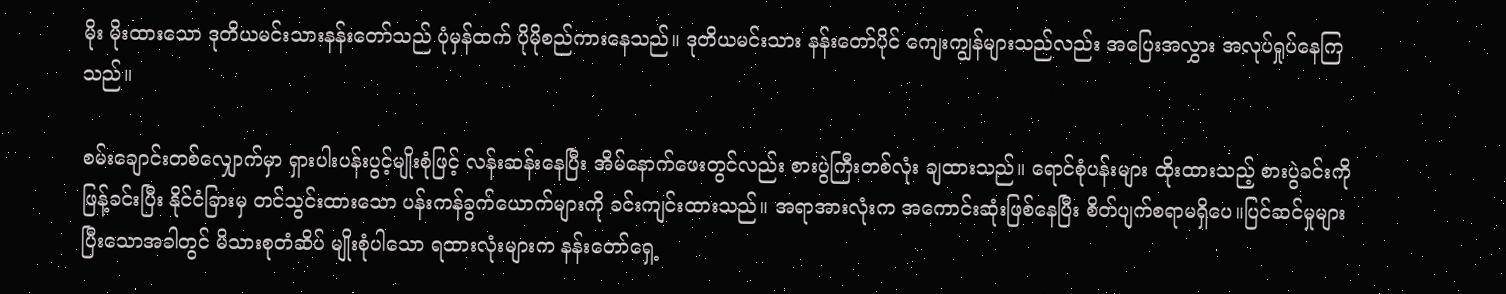မိုး မိုးထားသော ဒုတိယမင်းသားနန်းတော်သည် ပုံမှန်ထက် ပိုမိုစည်ကားနေသည်။ ဒုတိယမင်းသား နန်းတော်ပိုင် ကျေးကျွန်များသည်လည်း အပြေးအလွှား အလုပ်ရှုပ်နေကြသည်။

စမ်းချောင်းတစ်လျှောက်မှာ ရှားပါးပန်းပွင့်မျိုးစုံဖြင့် လန်းဆန်းနေပြီး အိမ်နောက်ဖေးတွင်လည်း စားပွဲကြီးတစ်လုံး ချထားသည်။ ရောင်စုံပန်းများ ထိုးထားသည့် စားပွဲခင်းကို ဖြန့်ခင်းပြီး နိုင်ငံခြားမှ တင်သွင်းထားသော ပန်းကန်ခွက်ယောက်များကို ခင်းကျင်းထားသည်။ အရာအားလုံးက အကောင်းဆုံးဖြစ်နေပြီး စိတ်ပျက်စရာမရှိပေ။ပြင်ဆင်မှုများ ပြီးသောအခါတွင် မိသားစုတံဆိပ် မျိုးစုံပါသော ရထားလုံးများက နန်းတော်ရှေ့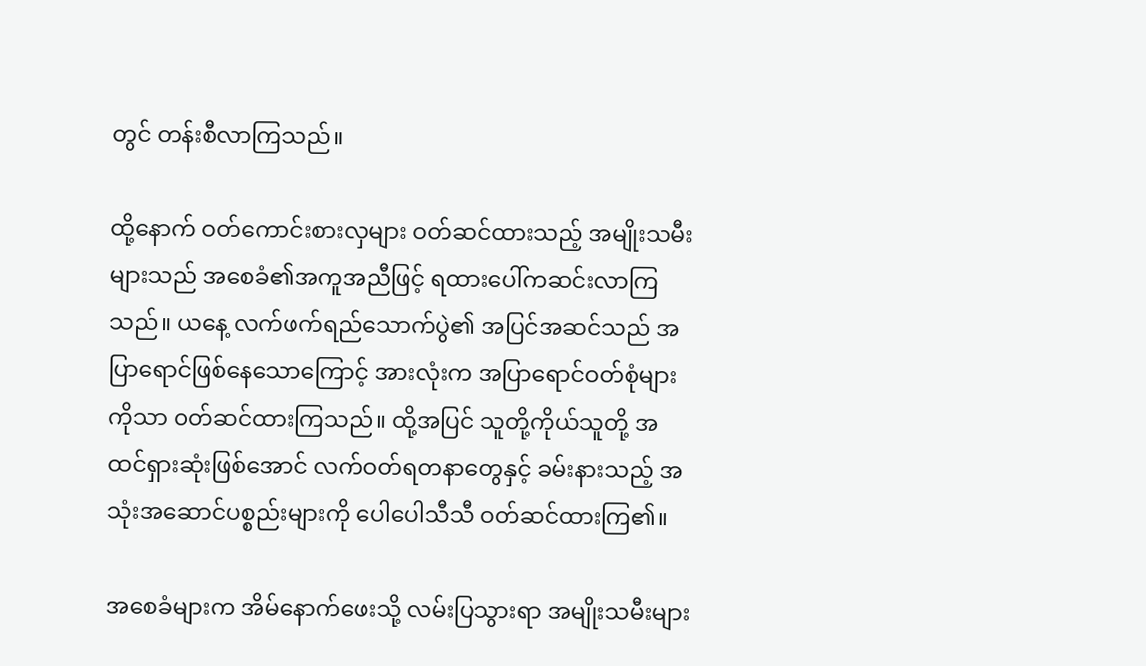တွင် တန်းစီလာကြသည်။

ထို့နောက် ဝတ်ကောင်းစားလှများ ဝတ်ဆင်ထားသည့် အမျိုးသမီးများသည် အစေခံ၏အကူအညီဖြင့် ရထားပေါ်ကဆင်းလာကြသည်။ ယနေ့ လက်ဖက်ရည်သောက်ပွဲ၏ အပြင်အဆင်သည် အပြာရောင်ဖြစ်နေသောကြောင့် အားလုံးက အပြာရောင်ဝတ်စုံများကိုသာ ၀တ်ဆင်ထားကြသည်။ ထို့အပြင် သူတို့ကိုယ်သူတို့ အထင်ရှားဆုံးဖြစ်အောင် လက်ဝတ်ရတနာတွေနှင့် ခမ်းနားသည့် အသုံးအဆောင်ပစ္စည်းများကို ပေါပေါသီသီ ဝတ်ဆင်ထားကြ၏။

အစေခံများက အိမ်နောက်ဖေးသို့ လမ်းပြသွားရာ အမျိုးသမီးများ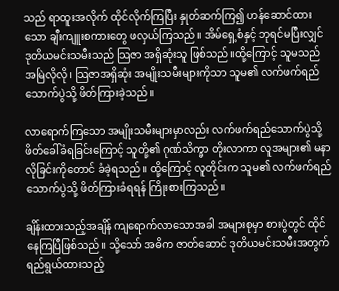သည် ရာထူးအလိုက် ထိုင်လိုက်ကြပြီး နှုတ်ဆက်ကြ၍ ဟန်ဆောင်ထားသော ချီးကျူးစကားတွေ ဖလှယ်ကြသည်။ အိမ်ရှေ့စံနှင့် ဘုရင်မပြီးလျှင် ဒုတိယမင်းသမီးသည် သြဇာ အရှိဆုံးသူ ဖြစ်သည်။ထို့ကြောင့် သူမသည် အမြဲလိုလို၊ သြဇာအရှိဆုံး အမျိုးသမီးများကိုသာ သူမ၏ လက်ဖက်ရည်သောက်ပွဲသို့ ဖိတ်ကြားခဲ့သည်။

လာရောက်ကြသော အမျိုးသမီးများမှာလည်း လက်ဖက်ရည်သောက်ပွဲသို့ ဖိတ်ခေါ်ခံရခြင်းကြောင့် သူတို့၏ ဂုဏ်သိက္ခာ တိုးလာကာ လူအများ၏ မနာလိုခြင်းကိုတောင် ခံခဲ့ရသည်။ ထို့ကြောင့် လူတိုင်းက သူမ၏ လက်ဖက်ရည်သောက်ပွဲသို့ ဖိတ်ကြားခံရရန် ကြိုးစားကြသည်။

ချိန်းထားသည့်အချိန် ကျရောက်လာသောအခါ အများစုမှာ စားပွဲတွင် ထိုင်နေကြပြီဖြစ်သည်။ သို့သော် အဓိက ဇာတ်ဆောင် ဒုတိယမင်းသမီးအတွက် ရည်ရွယ်ထားသည့်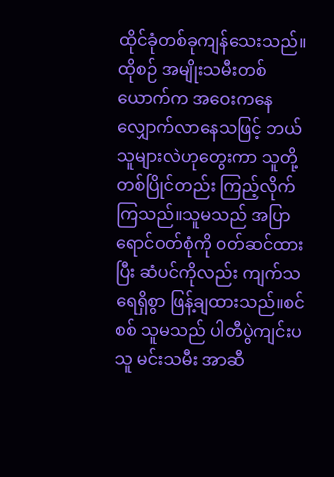ထိုင်ခုံတစ်ခုကျန်သေးသည်။ ထိုစဉ် အမျိုးသမီးတစ်ယောက်က အဝေးကနေ လျှောက်လာနေသဖြင့် ဘယ်သူများလဲဟုတွေးကာ သူတို့ တစ်ပြိုင်တည်း ကြည့်လိုက်ကြသည်။သူမသည် အပြာရောင်ဝတ်စုံကို ၀တ်ဆင်ထားပြီး ဆံပင်ကိုလည်း ကျက်သရေရှိစွာ ဖြန့်ချထားသည်။စင်စစ် သူမသည် ပါတီပွဲကျင်းပသူ မင်းသမီး အာဆီ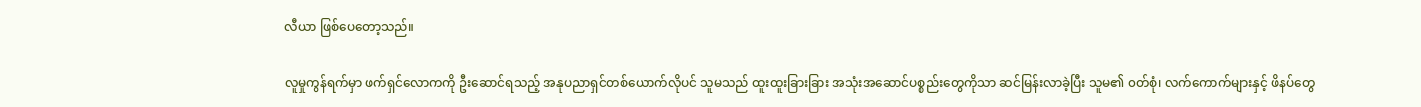လီယာ ဖြစ်ပေတော့သည်။

လူမှုကွန်ရက်မှာ ဖက်ရှင်လောကကို ဦးဆောင်ရသည့် အနုပညာရှင်တစ်ယောက်လိုပင် သူမသည် ထူးထူးခြားခြား အသုံးအဆောင်ပစ္စည်းတွေကိုသာ ဆင်မြန်းလာခဲ့ပြီး သူမ၏ ၀တ်စုံ၊ လက်ကောက်များနှင့် ဖိနပ်တွေ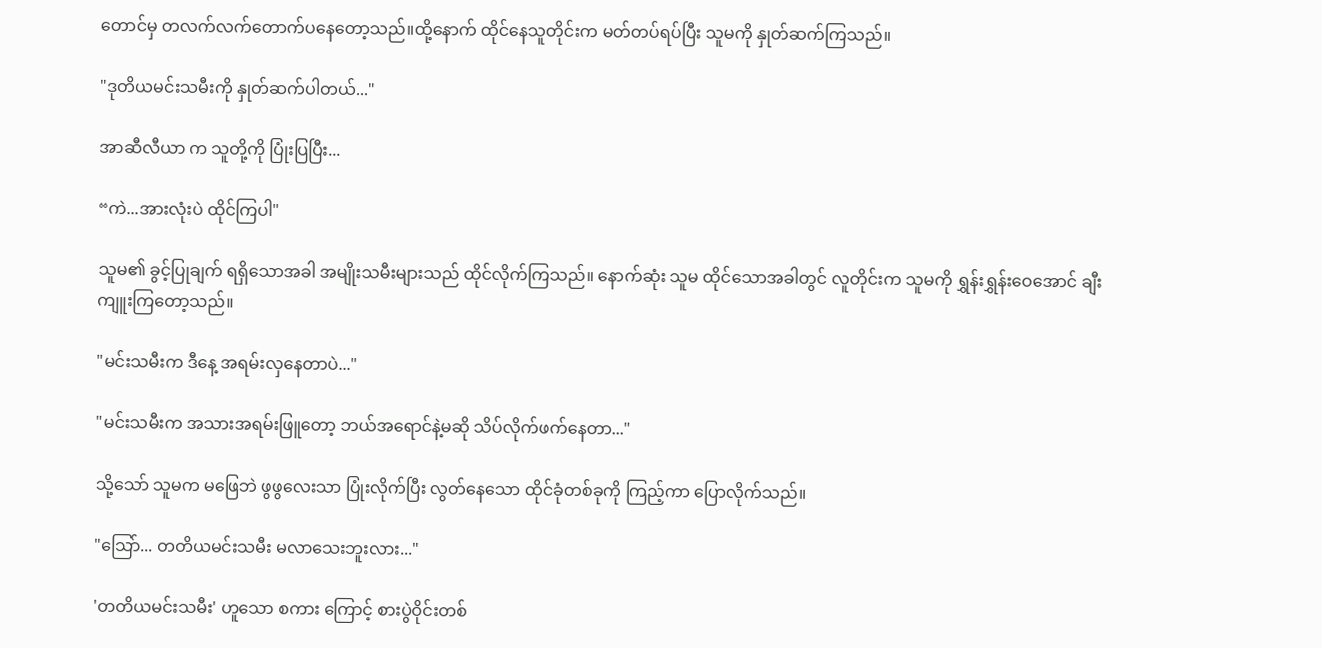တောင်မှ တလက်လက်တောက်ပနေတော့သည်။ထို့နောက် ထိုင်နေသူတိုင်းက မတ်တပ်ရပ်ပြီး သူမကို နှုတ်ဆက်ကြသည်။

"ဒုတိယမင်းသမီးကို နှုတ်ဆက်ပါတယ်..."

အာဆီလီယာ က သူတို့ကို ပြုံးပြပြီး...

“ကဲ...အားလုံးပဲ ထိုင်ကြပါ"

သူမ၏ ခွင့်ပြုချက် ရရှိသောအခါ အမျိုးသမီးများသည် ထိုင်လိုက်ကြသည်။ နောက်ဆုံး သူမ ထိုင်သောအခါတွင် လူတိုင်းက သူမကို ရွှန်းရွှန်းဝေအောင် ချီးကျူးကြတော့သည်။

"မင်းသမီးက ဒီနေ့ အရမ်းလှနေတာပဲ..."

"မင်းသမီးက အသားအရမ်းဖြူတော့ ဘယ်အရောင်နဲ့မဆို သိပ်လိုက်ဖက်နေတာ..."

သို့သော် သူမက မဖြေဘဲ ဖွဖွလေးသာ ပြုံးလိုက်ပြီး လွတ်နေသော ထိုင်ခုံတစ်ခုကို ကြည့်ကာ ပြောလိုက်သည်။

"သြော်... တတိယမင်းသမီး မလာသေးဘူးလား..."

'တတိယမင်းသမီး' ဟူသော စကား ကြောင့် စားပွဲဝိုင်းတစ်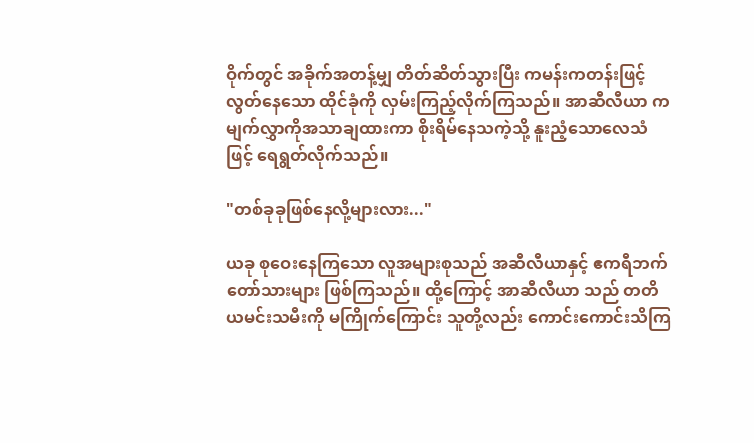ဝိုက်တွင် အခိုက်အတန့်မျှ တိတ်ဆိတ်သွားပြီး ကမန်းကတန်းဖြင့် လွတ်နေသော ထိုင်ခုံကို လှမ်းကြည့်လိုက်ကြသည်။ အာဆီလီယာ က မျက်လွှာကိုအသာချထားကာ စိုးရိမ်နေသကဲ့သို့ နူးညံ့သောလေသံဖြင့် ရေရွတ်လိုက်သည်။

"တစ်ခုခုဖြစ်နေလို့များလား..."

ယခု စုဝေးနေကြသော လူအများစုသည် အဆီလီယာနှင့် ဧကရီဘက် တော်သားများ ဖြစ်ကြသည်။ ထို့ကြောင့် အာဆီလီယာ သည် တတိယမင်းသမီးကို မကြိုက်ကြောင်း သူတို့လည်း ကောင်းကောင်းသိကြ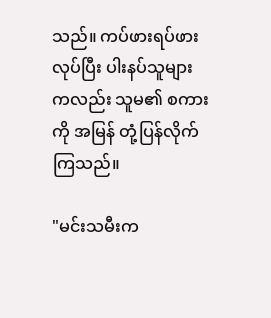သည်။ ကပ်ဖားရပ်ဖားလုပ်ပြီး ပါးနပ်သူများကလည်း သူမ၏ စကားကို အမြန် တုံ့ပြန်လိုက်ကြသည်။

"မင်းသမီးက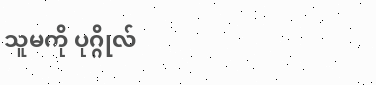သူမကို ပုဂ္ဂိုလ်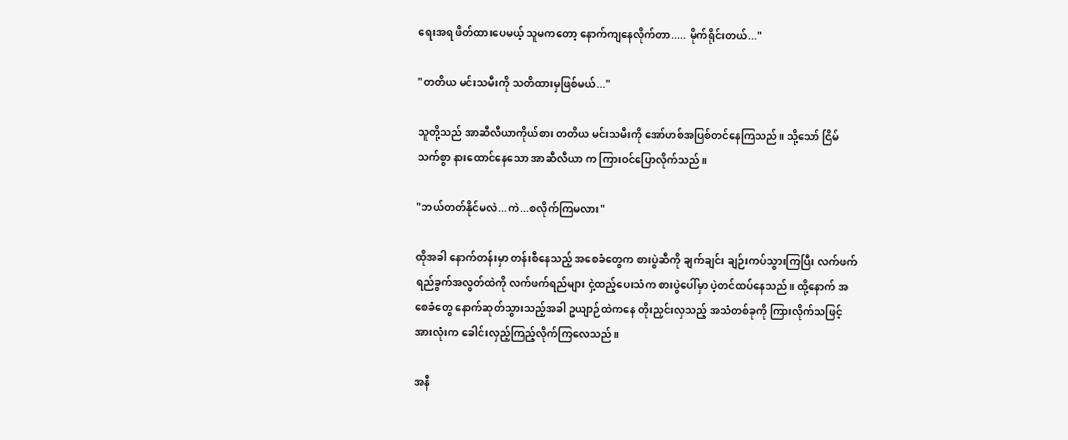ရေးအရ ဖိတ်ထားပေမယ့် သူမကတော့ နောက်ကျနေလိုက်တာ..... မိုက်ရိုင်းတယ်..."

"တတိယ မင်းသမီးကို သတိထားမှဖြစ်မယ်..."

သူတို့သည် အာဆီလီယာကိုယ်စား တတိယ မင်းသမီးကို အော်ဟစ်အပြစ်တင်နေကြသည်။ သို့သော် ငြိမ်သက်စွာ နားထောင်နေသော အာဆီလီယာ က ကြားဝင်ပြောလိုက်သည်။

"ဘယ်တတ်နိုင်မလဲ...ကဲ...စလိုက်ကြမလား"

ထိုအခါ နောက်တန်းမှာ တန်းစီနေသည့် အစေခံတွေက စားပွဲဆီကို ချက်ချင်း ချဉ်းကပ်သွားကြပြီး လက်ဖက်ရည်ခွက်အလွတ်ထဲကို လက်ဖက်ရည်များ ငှဲ့ထည့်ပေးသံက စားပွဲပေါ်မှာ ပဲ့တင်ထပ်နေသည်။ ထို့နောက် အစေခံတွေ နောက်ဆုတ်သွားသည့်အခါ ဥယျာဉ်ထဲကနေ တိုးညှင်းလှသည့် အသံတစ်ခုကို ကြားလိုက်သဖြင့် အားလုံးက ခေါင်းလှည့်ကြည့်လိုက်ကြလေသည်။

အနီ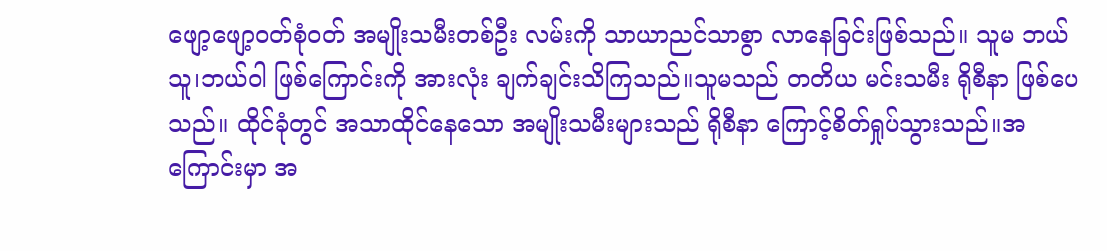ဖျော့ဖျော့ဝတ်စုံဝတ် အမျိုးသမီးတစ်ဦး လမ်းကို သာယာညင်သာစွာ လာ‌နေခြင်းဖြစ်သည်။ သူမ ဘယ်သူ၊ဘယ်ဝါ ဖြစ်ကြောင်းကို အားလုံး ချက်ချင်းသိကြသည်။သူမသည် တတိယ မင်းသမီး ရိုစီနာ ဖြစ်ပေသည်။ ထိုင်ခုံတွင် အသာထိုင်နေသော အမျိုးသမီးများသည် ရိုစီနာ ကြောင့်စိတ်ရှုပ်သွားသည်။အကြောင်းမှာ အ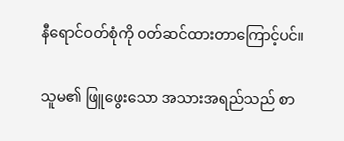နီရောင်ဝတ်စုံကို ၀တ်ဆင်ထားတာကြောင့်ပင်။

သူမ၏ ဖြူဖွေးသော အသားအရည်သည် စာ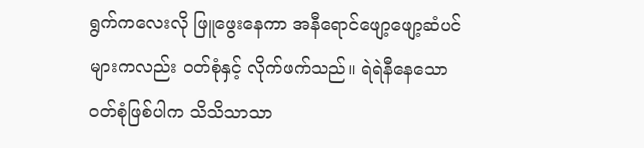ရွက်ကလေးလို ဖြူဖွေးနေကာ အနီရောင်ဖျော့ဖျော့ဆံပင်များကလည်း ဝတ်စုံနှင့် လိုက်ဖက်သည်။ ရဲရဲနီနေသော ဝတ်စုံဖြစ်ပါက သိသိသာသာ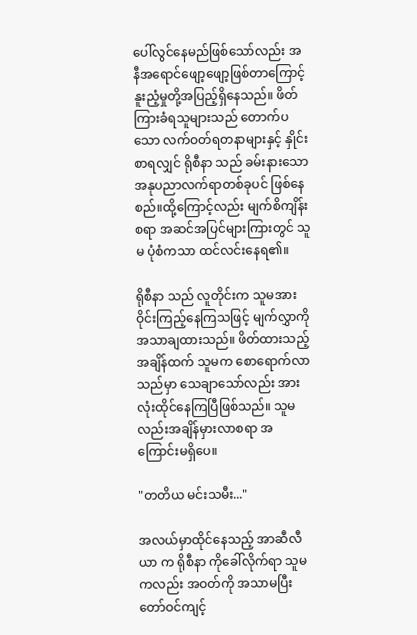ပေါ်လွင်နေမည်ဖြစ်သော်လည်း အနီ‌အရောင်ဖျော့ဖျော့ဖြစ်တာကြောင့် နူးညံ့မှုတို့အပြည့်ရှိနေသည်။ ဖိတ်ကြားခံရသူများသည် တောက်ပသော လက်ဝတ်ရတနာများနှင့် နှိုင်းစာရလျှင် ရိုစီနာ သည် ခမ်းနားသော အနုပညာလက်ရာတစ်ခုပင် ဖြစ်နေစည်။ထို့ကြောင့်လည်း မျက်စိကျိန်းစရာ အဆင်အပြင်များကြားတွင် သူမ ပုံစံကသာ ထင်လင်းနေရ၏။

ရိုစီနာ သည် လူတိုင်းက သူမအား ဝိုင်းကြည့်နေကြသဖြင့် မျက်လွှာကိုအသာချထားသည်။ ဖိတ်ထားသည့်အချိန်ထက် သူမက စောရောက်လာသည်မှာ သေချာသော်လည်း အားလုံးထိုင်နေကြပြီဖြစ်သည်။ သူမလည်းအချိန်မှားလာစရာ အကြောင်းမရှိပေ။

"တတိယ မင်းသမီး..."

အလယ်မှာထိုင်နေသည့် အာဆီလီယာ က ရိုစီနာ ကိုခေါ်လိုက်ရာ သူမကလည်း အဝတ်ကို အသာမပြီး တော်ဝင်ကျင့်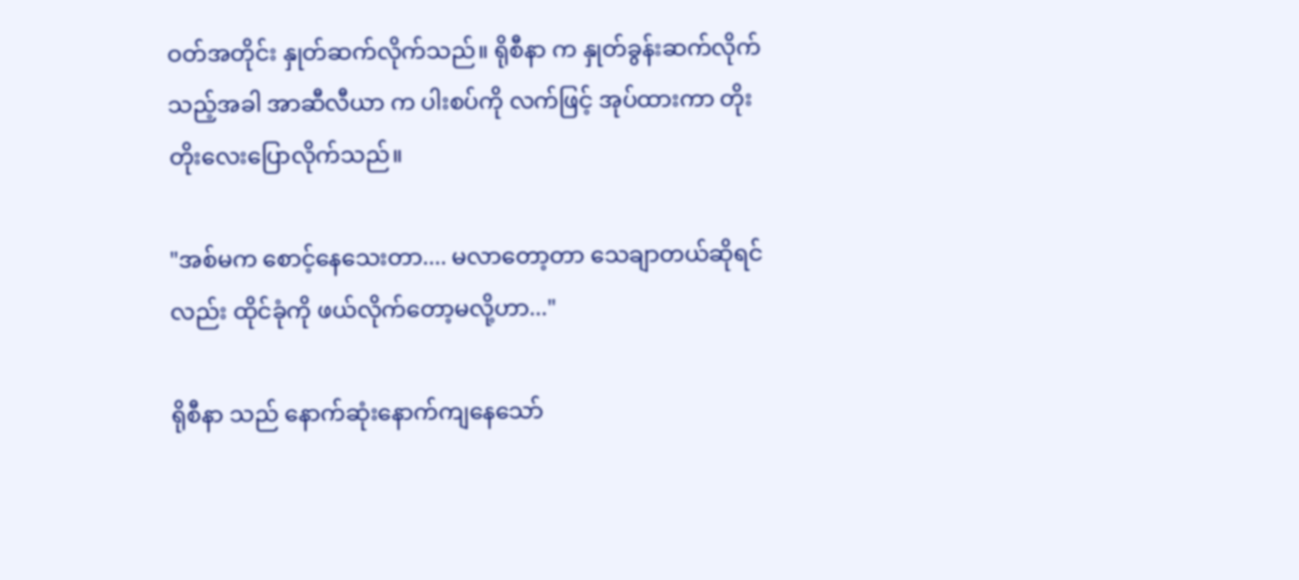ဝတ်အတိုင်း နှုတ်ဆက်လိုက်သည်။ ရိုစီနာ က နှုတ်ခွန်းဆက်လိုက်သည့်အခါ အာဆီလီယာ က ပါးစပ်ကို လက်ဖြင့် အုပ်ထားကာ တိုးတိုးလေးပြောလိုက်သည်။

"အစ်မက စောင့်နေသေးတာ.... မလာတော့တာ သေချာတယ်ဆိုရင်လည်း ထိုင်ခုံကို ဖယ်လိုက်တော့မလို့ဟာ..."

ရိုစီနာ သည် နောက်ဆုံးနောက်ကျနေသော်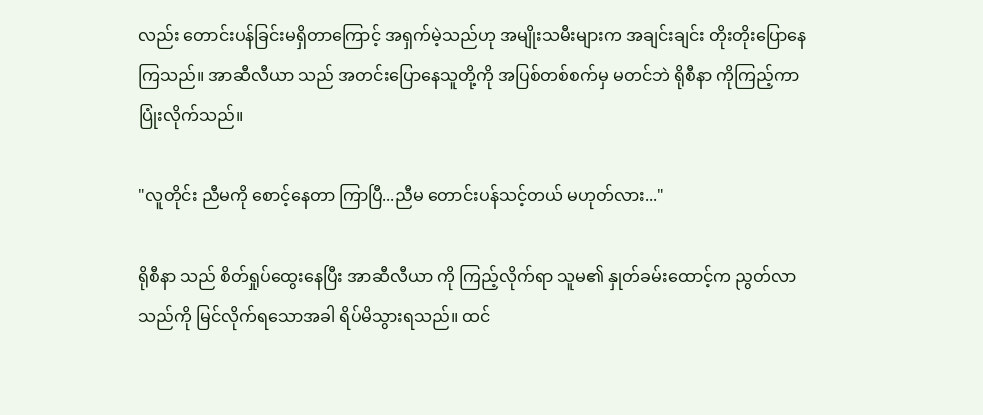လည်း တောင်းပန်ခြင်းမရှိတာကြောင့် အရှက်မဲ့သည်ဟု အမျိုးသမီးများက အချင်းချင်း တိုးတိုးပြောနေကြသည်။ အာဆီလီယာ သည် အတင်းပြောနေသူတို့ကို အပြစ်တစ်စက်မှ မတင်ဘဲ ရိုစီနာ ကိုကြည့်ကာ ပြုံးလိုက်သည်။

"လူတိုင်း ညီမကို စောင့်နေတာ ကြာပြီ...ညီမ တောင်းပန်သင့်တယ် မဟုတ်လား..."

ရိုစီနာ သည် စိတ်ရှုပ်ထွေးနေပြီး အာဆီလီယာ ကို ကြည့်လိုက်ရာ သူမ၏ နှုတ်ခမ်းထောင့်က ညွတ်လာသည်ကို မြင်လိုက်ရသောအခါ ရိပ်မိသွားရသည်။ ထင်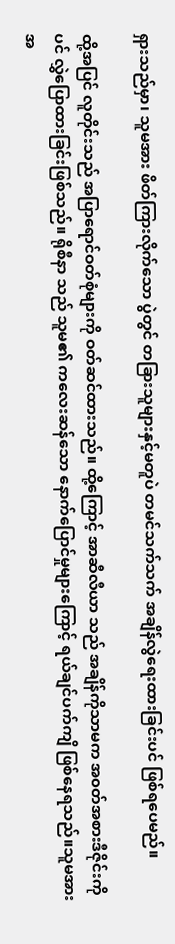ရှားသည်မှာ၊ သူမအား ဖိတ်ကြားလိုက်သော ပွဲတွင် တခြားသူများနှင့်မတူပဲ တမင်သက်သက် အချိန်လွဲရေးထားခြင်းပင် ဖြစ်ရပေမည်။

ထို့အပြင် လူတိုင်းသည် အပြာရောင်ဝတ်စုံများကို ဝတ်ဆင်ထားသည်။ ထို့ကြောင့် အာဆီလီယာ သည် အချိန်ကိုသာမက အ၀တ်အစားဒီဇိုင်းကိုပင် လွှဲပြောထားခြင်းဖြစ်သည်။ ရိုစီနာ သည် သူမ၏ ကလေးဆန်သော နောက်ပြောင်မှုများကြောင့် ရယ်ချင်ပက်ကျိ ဖြစ်နေရသည်။သူမအား အ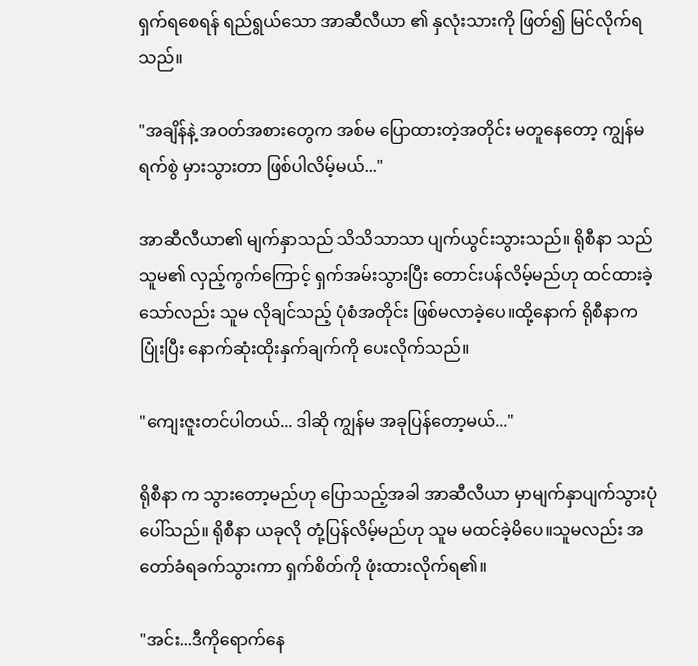ရှက်ရစေရန် ရည်ရွယ်သော အာဆီလီယာ ၏ နှလုံးသားကို ဖြတ်၍ မြင်လိုက်ရသည်။

"အချိန်နဲ့ အဝတ်အစားတွေက အစ်မ ပြောထားတဲ့အတိုင်း မတူနေတော့ ကျွန်မ ရက်စွဲ မှားသွားတာ ဖြစ်ပါလိမ့်မယ်..."

အာဆီလီယာ၏ မျက်နှာသည် သိသိသာသာ ပျက်ယွင်းသွားသည်။ ရိုစီနာ သည် သူမ၏ လှည့်ကွက်ကြောင့် ရှက်အမ်းသွားပြီး တောင်းပန်လိမ့်မည်ဟု ထင်ထားခဲ့သော်လည်း သူမ လိုချင်သည့် ပုံစံအတိုင်း ဖြစ်မလာခဲ့ပေ။ထို့နောက် ရိုစီနာက ပြုံးပြီး နောက်ဆုံးထိုးနှက်ချက်ကို ပေးလိုက်သည်။

"ကျေးဇူးတင်ပါတယ်... ဒါဆို ကျွန်မ အခုပြန်တော့မယ်..."

ရိုစီနာ က သွားတော့မည်ဟု ပြောသည့်အခါ အာဆီလီယာ မှာမျက်နှာပျက်သွားပုံ ပေါ်သည်။ ရိုစီနာ ယခုလို တုံ့ပြန်လိမ့်မည်ဟု သူမ မထင်ခဲ့မိပေ။သူမလည်း အတော်ခံရခက်သွားကာ ရှက်စိတ်ကို ဖုံးထားလိုက်ရ၏။

"အင်း...ဒီကိုရောက်နေ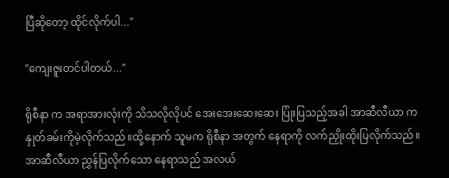ပြီဆိုတော့ ထိုင်လိုက်ပါ..."

"ကျေးဇူးတင်ပါတယ်..."

ရိုစီနာ က အရာအားလုံးကို သိသလိုလိုပင် အေးအေးဆေးဆေး ပြုံးပြသည့်အခါ အာဆီလီယာ က နှုတ်ခမ်းကိုမဲ့လိုက်သည်။ထို့နောက် သူမက ရိုစီနာ အတွက် နေရာကို လက်ညှိုးထိုးပြလိုက်သည်။ အာဆီလီယာ ညွှန်ပြလိုက်သော နေရာသည် အလယ်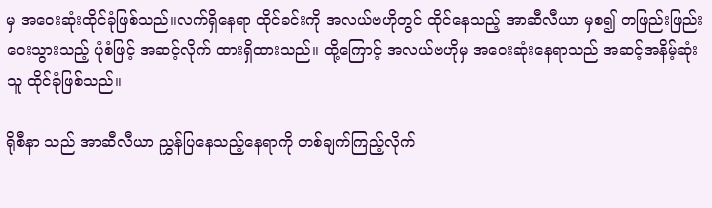မှ အဝေးဆုံးထိုင်ခုံဖြစ်သည်။လက်ရှိနေရာ ထိုင်ခင်းကို အလယ်ဗဟိုတွင် ထိုင်နေသည့် အာဆီလီယာ မှစ၍ တဖြည်းဖြည်း ဝေးသွားသည့် ပုံစံဖြင့် အဆင့်လိုက် ထားရှိထားသည်။ ထို့ကြောင့် အလယ်ဗဟိုမှ အဝေးဆုံးနေရာသည် အဆင့်အနိမ့်ဆုံးသူ ထိုင်ခုံဖြစ်သည်။

ရိုစီနာ သည် အာဆီလီယာ ညွှန်ပြနေသည့်နေရာကို တစ်ချက်ကြည့်လိုက်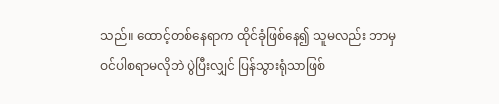သည်။ ထောင့်တစ်နေရာက ထိုင်ခုံဖြစ်နေ၍ သူမလည်း ဘာမှ ဝင်‌ပါစရာမလိုဘဲ ပွဲပြီးလျှင် ပြန်သွားရုံသာဖြစ်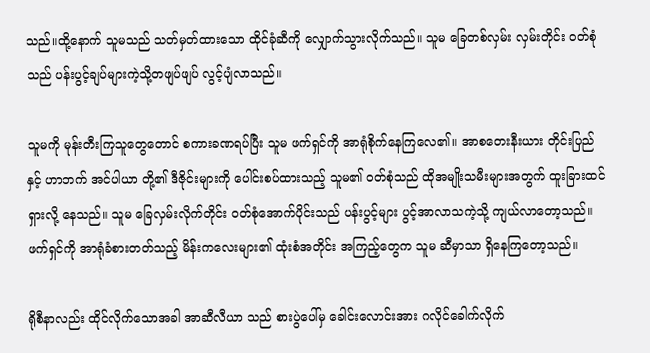သည်။ထို့နောက် သူမသည် သတ်မှတ်ထားသော ထိုင်ခုံဆီကို လျှောက်သွားလိုက်သည်။ သူမ ခြေတစ်လှမ်း လှမ်းတိုင်း ၀တ်စုံသည် ပန်းပွင့်ချပ်များကဲ့သို့တဖျပ်ဖျပ် လွင့်ပျံလာသည်။

သူမကို မုန်းတီးကြသူတွေတောင် စကားခဏရပ်ပြီး သူမ ဖက်ရှင်ကို အာရုံစိုက်နေကြလေ၏။ အာစတေးနီးယား တိုင်းပြည် နှင့် ဟာဘက် အင်ပါယာ တို့၏ ဒီဇိုင်းများကို ပေါင်းစပ်ထားသည့် သူမ၏ ဝတ်စုံသည် ထိုအမျိုးသမီးများအတွက် ထူးခြားထင်ရှားလို့ နေသည်။ သူမ ခြေလှမ်းလိုက်တိုင်း ဝတ်စုံအောက်ပိုင်းသည် ပန်းပွင့်များ ပွင့်အာလာသကဲ့သို့ ကျယ်လာတော့သည်။ ဖက်ရှင်ကို အာရုံခံစားတတ်သည့် မိန်းကလေးများ၏ ထုံးစံအတိုင်း အကြည့်တွေက သူမ ဆီမှာသာ ရှိနေကြတော့သည်။

ရိုစီနာလည်း ထိုင်လိုက်သောအခါ အာဆီလီယာ သည် စားပွဲပေါ်မှ ခေါင်းလောင်း‌အား ဂလိုင်ခေါက်လိုက်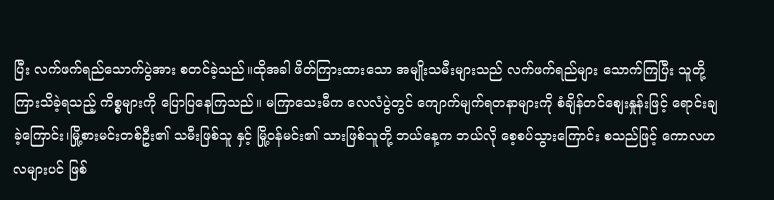ပြီး လက်ဖက်ရည်သောက်ပွဲအား စတင်ခဲ့သည်။ထိုအခါ ဖိတ်ကြားထားသော အမျိုးသမီးများသည် လက်ဖက်ရည်များ သောက်ကြပြီး သူတို့ကြားသိခဲ့ရသည့် ကိစ္စများကို ပြောပြနေကြသည်။ မကြာသေးမီက လေလံပွဲတွင် ကျောက်မျက်ရတနာများကို စံချိန်တင်စျေးနှုန်းဖြင့် ရောင်းချခဲ့ကြောင်း၊မြို့စားမင်းတစ်ဦး၏ သမီးဖြစ်သူ နှင့် မြို့ဝန်မင်း၏ သားဖြစ်သူတို့ ဘယ်နေ့က ဘယ်လို စေ့စပ်သွားကြောင်း စသည်ဖြင့် ကောလဟလများပင် ဖြစ်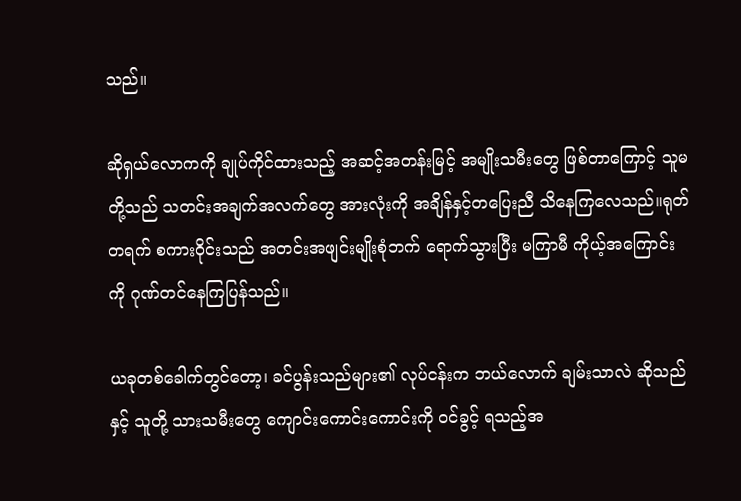သည်။

ဆိုရှယ်လောကကို ချုပ်ကိုင်ထားသည့် အဆင့်အတန်းမြင့် အမျိုးသမီးတွေ ဖြစ်တာကြောင့် သူမတို့သည် သတင်းအချက်အလက်တွေ အားလုံးကို အချိန်နှင့်တပြေးညီ သိနေကြလေသည်။ရုတ်တရက် စကားဝိုင်းသည် အတင်းအဖျင်းမျိုးစုံဘက် ရောက်သွားပြီး မကြာမီ ကိုယ့်အကြောင်းကို ဂုဏ်တင်နေကြပြန်သည်။

ယခုတစ်ခေါက်တွင်တော့၊ ခင်ပွန်းသည်များ၏ လုပ်ငန်းက ဘယ်လောက် ချမ်းသာလဲ ဆိုသည်နှင့် သူတို့ သားသမီးတွေ ကျောင်းကောင်းကောင်းကို ဝင်ခွင့် ရသည့်အ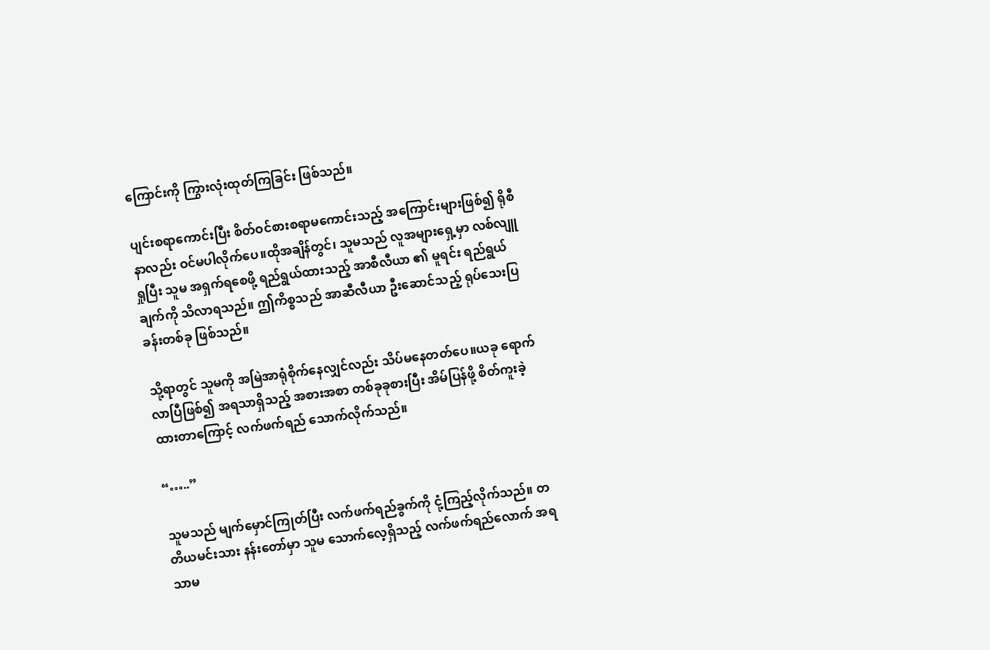ကြောင်းကို ကြွားလုံးထုတ်ကြခြင်း ဖြစ်သည်။

ပျင်းစရာကောင်းပြီး စိတ်ဝင်စားစရာမကောင်းသည့် အကြောင်းများဖြစ်၍ ရိုစီနာလည်း ဝင်မပါလိုက်ပေ။ထိုအချိန်တွင်၊ သူမသည် လူအများရှေ့မှာ လစ်လျူရှုပြီး သူမ အရှက်ရစေဖို့ ရည်ရွယ်ထားသည့် အာစီလီယာ ၏ မူရင်း ရည်ရွယ်ချက်ကို သိလာရသည်။ ဤကိစ္စသည် အာဆီလီယာ ဦးဆောင်သည့် ရုပ်သေးပြခန်းတစ်ခု ဖြစ်သည်။

သို့ရာတွင် သူမကို အမြဲအာရုံစိုက်နေလျှင်လည်း သိပ်မနေတတ်ပေ။ယခု ရောက်လာပြီဖြစ်၍ အရသာရှိသည့် အစားအစာ တစ်ခုခုစားပြီး အိမ်ပြန်ဖို့ စိတ်ကူးခဲ့ထားတာကြောင့် လက်ဖက်ရည် သောက်လိုက်သည်။

“…..”

သူမသည် မျက်မှောင်ကြုတ်ပြီး လက်ဖက်ရည်ခွက်ကို ငုံ့ကြည့်လိုက်သည်။ တတိယမင်းသား နန်းတော်မှာ သူမ သောက်လေ့ရှိသည့် လက်ဖက်ရည်လောက် အရသာမ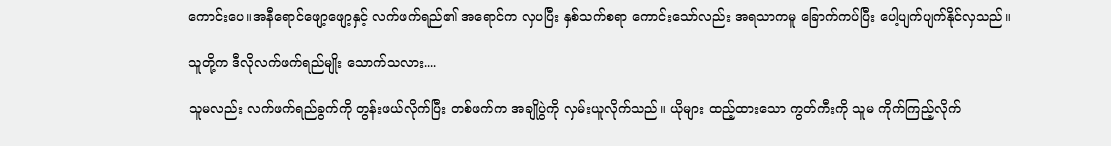ကောင်းပေ။အနီရောင်ဖျော့ဖျော့နှင့် လက်ဖက်ရည်၏ အရောင်က လှပပြီး နှစ်သက်စရာ ကောင်းသော်လည်း အရသာကမူ ခြောက်ကပ်ပြီး ပေါ့ပျက်ပျက်နိုင်လှသည်။

သူတို့က ဒီလိုလက်ဖက်ရည်မျိုး သောက်သလား....

သူမလည်း လက်ဖက်ရည်ခွက်ကို တွန်းဖယ်လိုက်ပြီး တစ်ဖက်က အချိုပွဲကို လှမ်းယူလိုက်သည်။ ယိုများ ထည့်ထားသော ကွတ်ကီးကို သူမ ကိုက်ကြည့်လိုက်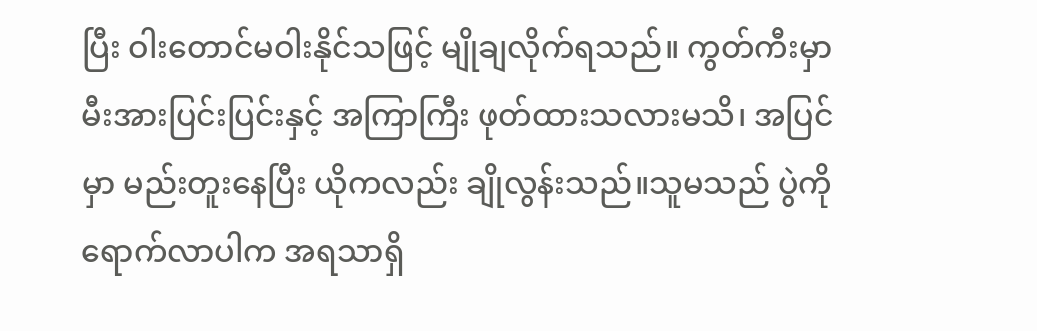ပြီး ဝါးတောင်မဝါးနိုင်သဖြင့် မျိုချလိုက်ရသည်။ ကွတ်ကီးမှာ မီးအားပြင်းပြင်းနှင့် အကြာကြီး ဖုတ်ထားသလားမသိ၊ အပြင်မှာ မည်းတူးနေပြီး ယိုကလည်း ချိုလွန်းသည်။သူမသည် ပွဲကို ရောက်လာပါက အရသာရှိ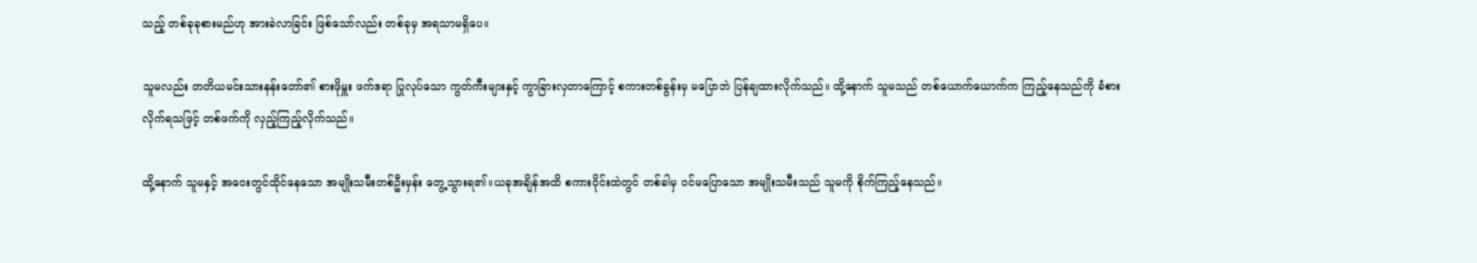သည့် တစ်ခုခုစားမည်ဟု အားခဲလာခြင်း ဖြစ်သော်လည်း တစ်ခုမှ အရသာမရှိပေ။

သူမလည်း တတိယမင်းသားနန်းတော်၏ စားဖိုမှူး ဖက်ဒရာ ပြုလုပ်သော ကွတ်ကီးများနှင့် ကွာခြားလှတာကြောင့် စကားတစ်ခွန်းမှ မပြောဘဲ ပြန်ချထားလိုက်သည်။ ထို့နောက် သူမသည် တစ်ယောက်ယောက်က ကြည့်နေသည်ကို ခံစားလိုက်ရသဖြင့် တစ်ဖက်ကို လှည့်ကြည့်လိုက်သည်။

ထို့နောက် သူမနှင့် အဝေးတွင်ထိုင်နေသော အမျိုးသမီးတစ်ဦးမှန်း တွေ့သွားရ၏။ယခုအချိန်အထိ စကားဝိုင်းထဲတွင် တစ်ခါမှ ဝင်မပြောသော အမျိုးသမီးသည် သူမကို စိုက်ကြည့်နေသည်။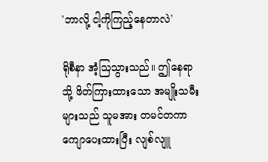'ဘာလို့ ငါ့ကိုကြည့်နေတာလဲ'

ရိုစီနာ အံ့ဩသွားသည်။ ဤနေရာသို့ ဖိတ်ကြားထားသော အမျိုးသမီးများသည် သူမအား တမင်တကာ ကျောပေးထားပြီး လျစ်လျူ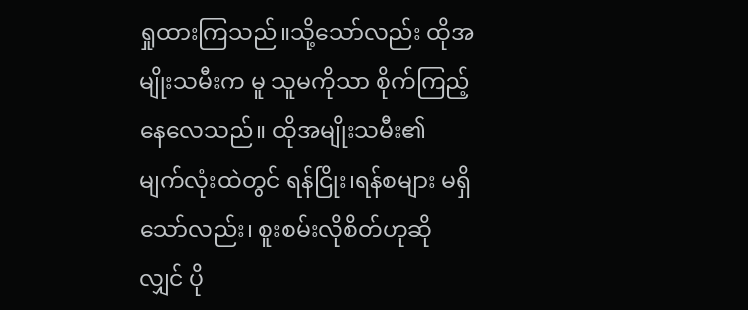ရှုထားကြသည်။သို့သော်လည်း ထိုအမျိုးသမီးက မူ သူမကိုသာ စိုက်ကြည့်နေလေသည်။ ထိုအမျိုးသမီး၏ မျက်လုံးထဲတွင် ရန်ငြိုး၊ရန်စများ မရှိသော်လည်း၊ စူးစမ်းလိုစိတ်ဟုဆိုလျှင် ပို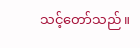သင့်တော်သည်။